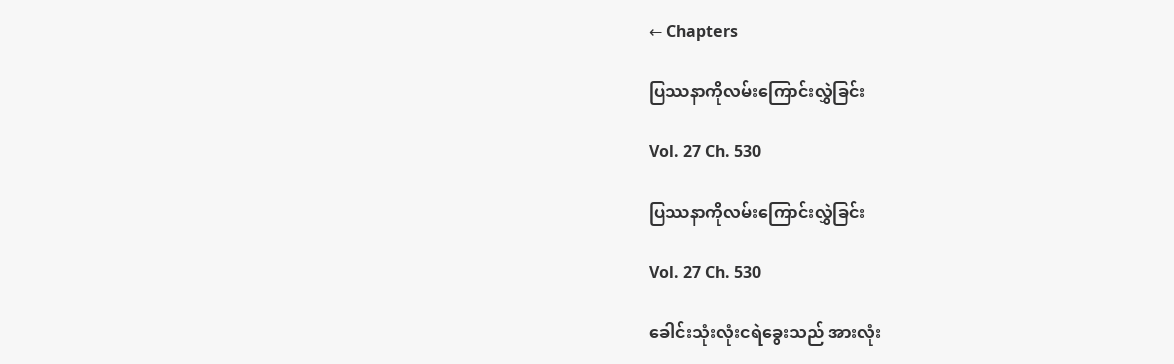← Chapters

ပြဿနာကိုလမ်းကြောင်းလွှဲခြင်း

Vol. 27 Ch. 530

ပြဿနာကိုလမ်းကြောင်းလွှဲခြင်း

Vol. 27 Ch. 530

ခေါင်းသုံးလုံးငရဲခွေးသည် အားလုံး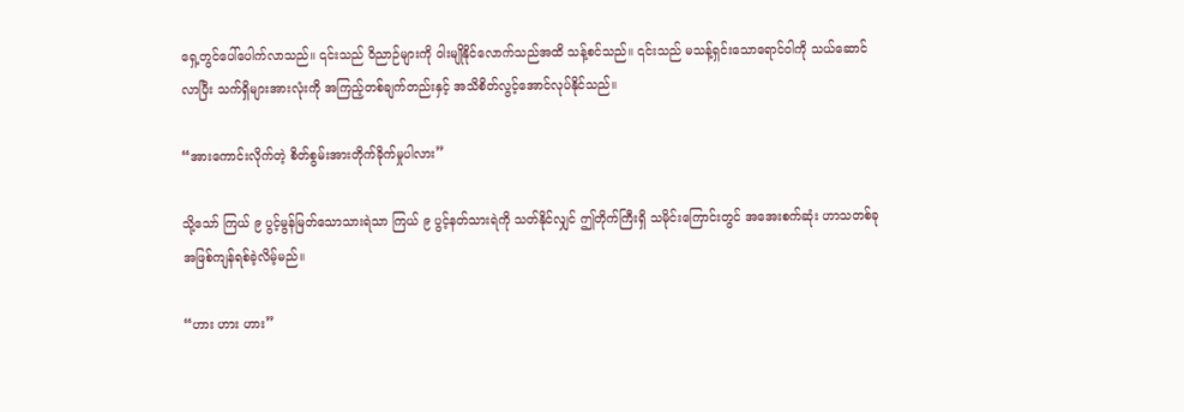ရှေ့တွင်ပေါ်ပေါက်လာသည်။ ၎င်းသည် ဝိညာဉ်များကို ဝါးမျိုနိုင်လောက်သည်အထိ သန့်စင်သည်။ ၎င်းသည် မသန့်ရှင်းသောရောင်ဝါကို သယ်ဆောင်လာပြီး သက်ရှိများအားလုံးကို အကြည့်တစ်ချက်တည်းနှင့် အသိစိတ်လွင့်အောင်လုပ်နိုင်သည်။

“အားကောင်းလိုက်တဲ့ စိတ်စွမ်းအားတိုက်ခိုက်မှုပါလား”

သို့သော် ကြယ် ၉ ပွင့်မွန်မြတ်သောသားရဲသာ ကြယ် ၉ ပွင့်နတ်သားရဲကို သတ်နိုင်လျှင် ဤတိုက်ကြီးရှိ သမိုင်းကြောင်းတွင် အအေးစက်ဆုံး ဟာသတစ်ခု အဖြစ်ကျန်ရစ်ခဲ့လိမ့်မည်။

“ဟား ဟား ဟား”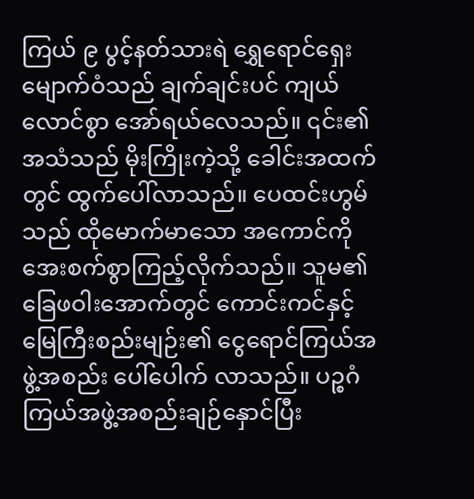ကြယ် ၉ ပွင့်နတ်သားရဲ ရွှေရောင်ရှေးမျောက်ဝံသည် ချက်ချင်းပင် ကျယ်လောင်စွာ အော်ရယ်လေသည်။ ၎င်း၏အသံသည် မိုးကြိုးကဲ့သို့ ခေါင်းအထက်တွင် ထွက်ပေါ်လာသည်။ ပေထင်းဟွမ်သည် ထိုမောက်မာသော အကောင်ကို အေးစက်စွာကြည့်လိုက်သည်။ သူမ၏ခြေဖဝါးအောက်တွင် ကောင်းကင်နှင့်မြေကြီးစည်းမျဉ်း၏ ငွေရောင်ကြယ်အဖွဲ့အစည်း ပေါ်ပေါက် လာသည်။ ပဉ္စဂံကြယ်အဖွဲ့အစည်းချဉ်နှောင်ပြီး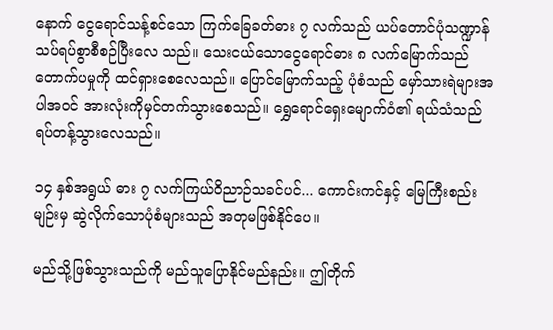နောက် ငွေရောင်သန့်စင်သော ကြက်ခြေခတ်ဓား ၇ လက်သည် ယပ်တောင်ပုံသဏ္ဍာန် သပ်ရပ်စွာစီစဉ်ပြီးလေ သည်။ သေးငယ်သောငွေရောင်ဓား ၈ လက်မြောက်သည် တောက်ပမှုကို ထင်ရှားစေလေသည်။ ပြောင်မြောက်သည့် ပုံစံသည် မှော်သားရဲများအပါအဝင် အားလုံးကိုမှင်တက်သွားစေသည်။ ရွှေရောင်ရှေးမျောက်ဝံ၏ ရယ်သံသည် ရပ်တန့်သွားလေသည်။

၁၄ နှစ်အရွယ် ဓား ၇ လက်ကြယ်ဝိညာဉ်သခင်ပင်... ကောင်းကင်နှင့် မြေကြီးစည်းမျဉ်းမှ ဆွဲလိုက်သောပုံစံများသည် အတုမဖြစ်နိုင်ပေ။

မည်သို့ဖြစ်သွားသည်ကို မည်သူပြောနိုင်မည်နည်း။ ဤတိုက်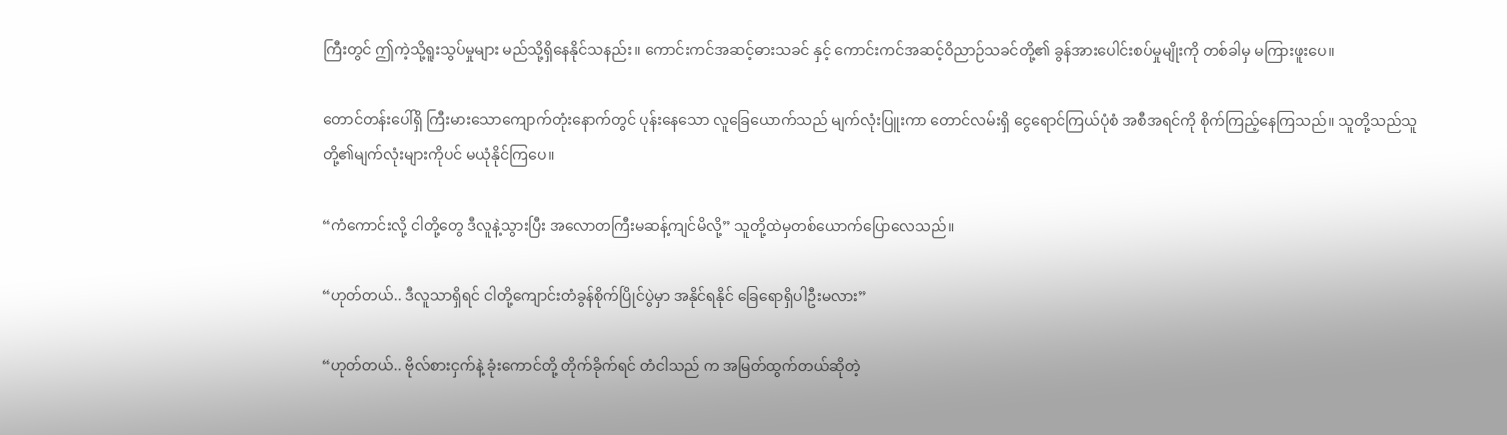ကြီးတွင် ဤကဲ့သို့ရူးသွပ်မှုများ မည်သို့ရှိနေနိုင်သနည်း။ ကောင်းကင်အဆင့်ဓားသခင် နှင့် ကောင်းကင်အဆင့်ဝိညာဉ်သခင်တို့၏ ခွန်အားပေါင်းစပ်မှုမျိုးကို တစ်ခါမှ မကြားဖူးပေ။

တောင်တန်းပေါ်ရှိ ကြီးမားသောကျောက်တုံးနောက်တွင် ပုန်းနေသော လူခြေယောက်သည် မျက်လုံးပြူးကာ တောင်လမ်းရှိ ငွေရောင်ကြယ်ပုံစံ အစီအရင်ကို စိုက်ကြည့်နေကြသည်။ သူတို့သည်သူတို့၏မျက်လုံးများကိုပင် မယုံနိုင်ကြပေ။

“ကံကောင်းလို့ ငါတို့တွေ ဒီလူနဲ့သွားပြီး အလောတကြီးမဆန့်ကျင်မိလို့” သူတို့ထဲမှတစ်ယောက်ပြောလေသည်။

“ဟုတ်တယ်.. ဒီလူသာရှိရင် ငါတို့ကျောင်းတံခွန်စိုက်ပြိုင်ပွဲမှာ အနိုင်ရနိုင် ခြေရောရှိပါဦးမလား”

“ဟုတ်တယ်.. ဗိုလ်စားငှက်နဲ့ ခုံးကောင်တို့ တိုက်ခိုက်ရင် တံငါသည် က အမြတ်ထွက်တယ်ဆိုတဲ့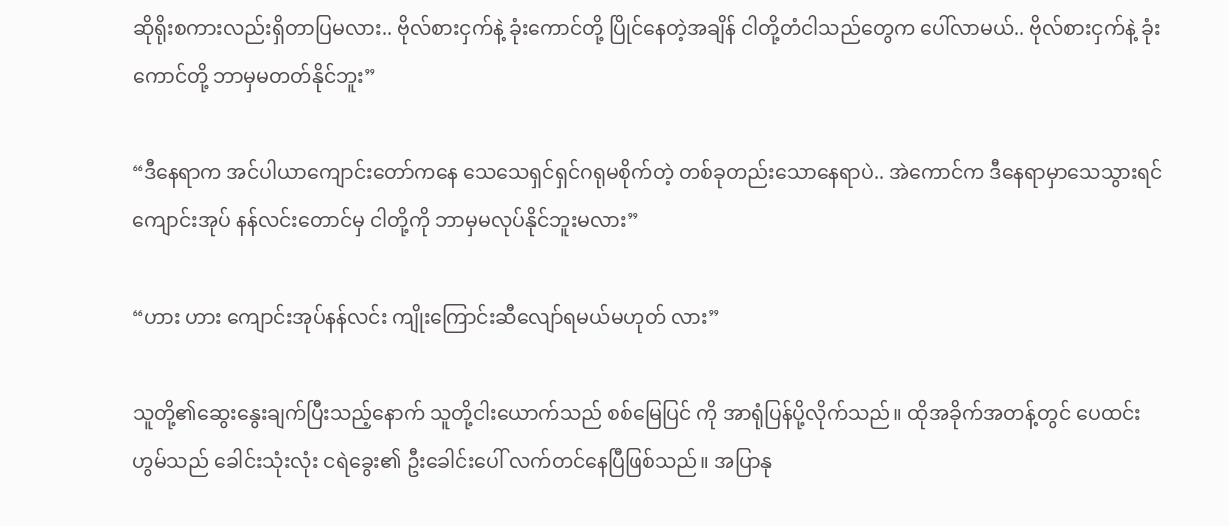ဆိုရိုးစကားလည်းရှိတာပြမလား.. ဗိုလ်စားငှက်နဲ့ ခုံးကောင်တို့ ပြိုင်နေတဲ့အချိန် ငါတို့တံငါသည်တွေက ပေါ်လာမယ်.. ဗိုလ်စားငှက်နဲ့ ခုံးကောင်တို့ ဘာမှမတတ်နိုင်ဘူး”

“ဒီနေရာက အင်ပါယာကျောင်းတော်ကနေ သေသေရှင်ရှင်ဂရုမစိုက်တဲ့ တစ်ခုတည်းသောနေရာပဲ.. အဲကောင်က ဒီနေရာမှာသေသွားရင် ကျောင်းအုပ် နန်လင်းတောင်မှ ငါတို့ကို ဘာမှမလုပ်နိုင်ဘူးမလား”

“ဟား ဟား ကျောင်းအုပ်နန်လင်း ကျိုးကြောင်းဆီလျော်ရမယ်မဟုတ် လား”

သူတို့၏ဆွေးနွေးချက်ပြီးသည့်နောက် သူတို့ငါးယောက်သည် စစ်မြေပြင် ကို အာရုံပြန်ပို့လိုက်သည်။ ထိုအခိုက်အတန့်တွင် ပေထင်းဟွမ်သည် ခေါင်းသုံးလုံး ငရဲခွေး၏ ဦးခေါင်းပေါ် လက်တင်နေပြီဖြစ်သည်။ အပြာနု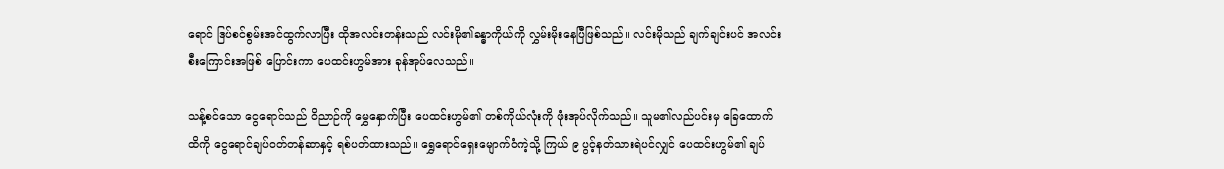ရောင် ဒြပ်စင်စွမ်းအင်ထွက်လာပြီး ထိုအလင်းတန်းသည် လင်းမို၏ခန္ဓာကိုယ်ကို လွှမ်းမိုးနေပြီဖြစ်သည်။ လင်းမိုသည် ချက်ချင်းပင် အလင်းစီးကြောင်းအဖြစ် ပြောင်းကာ ပေထင်းဟွမ်အား ခုန်အုပ်လေသည်။

သန့်စင်သော ငွေရောင်သည် ဝိညာဉ်ကို မွှေနှောက်ပြီး ပေထင်းဟွမ်၏ တစ်ကိုယ်လုံးကို ဖုံးအုပ်လိုက်သည်။ သူမ၏လည်ပင်းမှ ခြေထောက်ထိကို ငွေရောင်ချပ်ဝတ်တန်ဆာနှင့် ရစ်ပတ်ထားသည်။ ရွှေရောင်ရှေးမျောက်ဝံကဲ့သို့ ကြယ် ၉ ပွင့်နတ်သားရဲပင်လျှင် ပေထင်းဟွမ်၏ ချပ်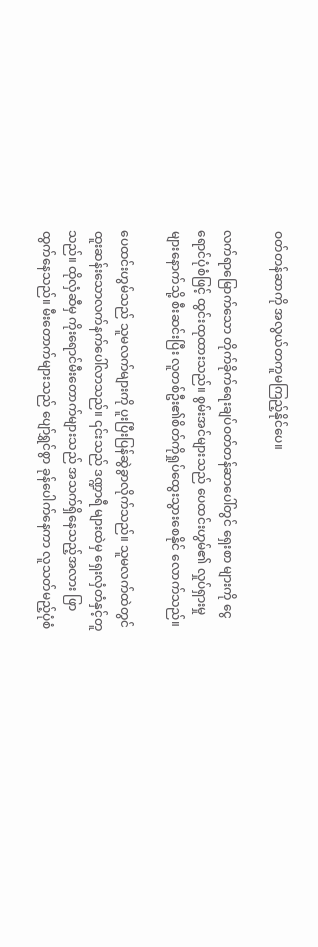ဝတ်တန်ဆာကို အလွယ်တကူမကြည့်နိုင်ပေ။

လက်ရာမြောက်သော တိုက်ခိုက်ရေးချပ်ဝတ်တန်ဆာပေါ်တွင် ရှေးစာ များကို ငွေရောင်ပုံစံဖြင့် ထွင်းထုထားသည်။ စွမ်းအင်များသည် ပေထင်းဟွမ်၏ လှုပ်ရှားမှုများနောက်သို့ စီးဆင်းပြီး လူတစ်ဦး၏စိတ်ကိုရှုပ်ထွေးသွားစေနိုင် လောက်သည်။

ပေထင်းဟွမ်သည် သူမလက်များကို ပူးပြီးပြန်ဆွဲခွာလိုက်သည်။ သူမလက်ထဲတွင် ထူးဆန်းသောလက်နက်ပေါ်လာသည်။ ၎င်းသည် ဒဏ္ဍာရီ များထဲမှ ရှေးလှံတံနှင့်တူသည်။ ထိုလှံဆီမှ ကိုးရောင်မီးတောက်များသည် အသက်ရှိနေသည့်အလား ဖြာထွက်နေသည်။ မီးတောက်များသည် ပျော်ရွှင်စွာ ခုန်ပေါက်နေကာ လူသတ်မည့်ပုံစံ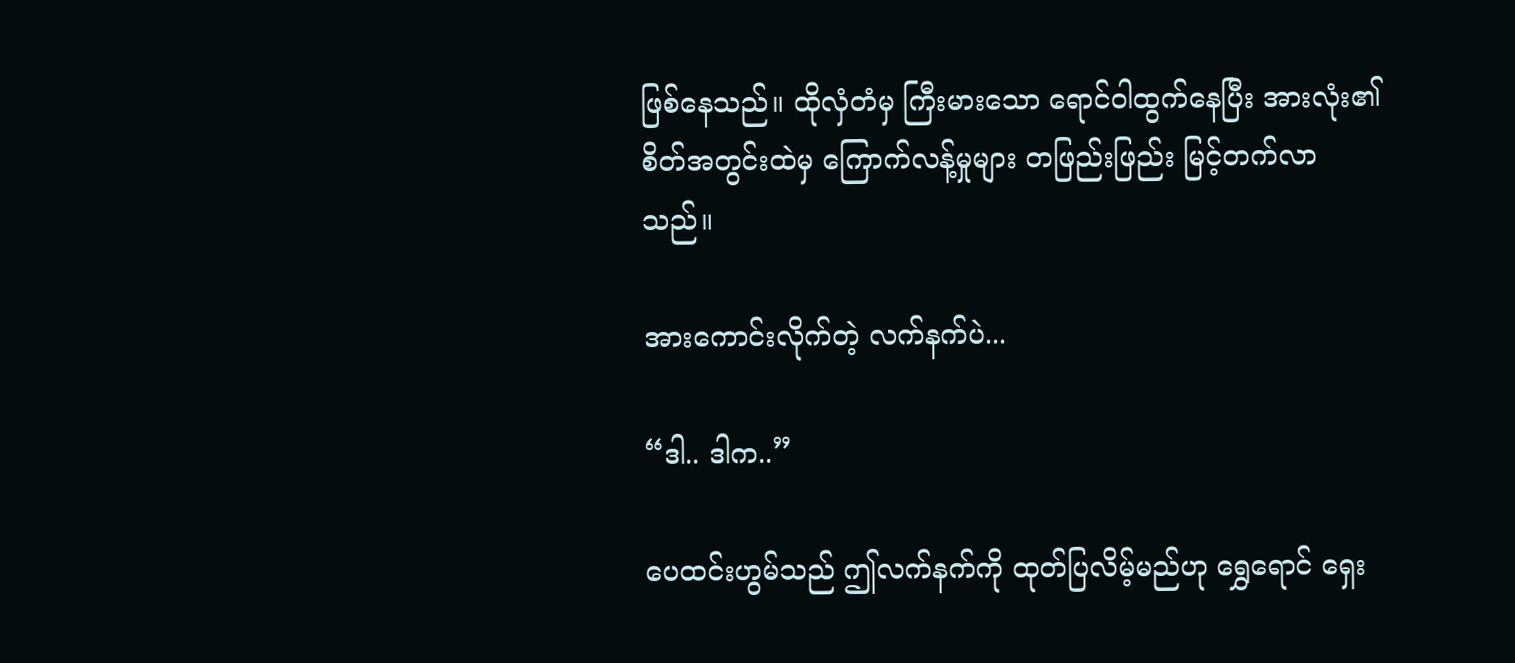ဖြစ်နေသည်။ ထိုလှံတံမှ ကြီးမားသော ရောင်ဝါထွက်နေပြီး အားလုံး၏စိတ်အတွင်းထဲမှ ကြောက်လန့်မှုများ တဖြည်းဖြည်း မြင့်တက်လာသည်။

အားကောင်းလိုက်တဲ့ လက်နက်ပဲ...

“ဒါ.. ဒါက..”

ပေထင်းဟွမ်သည် ဤလက်နက်ကို ထုတ်ပြလိမ့်မည်ဟု ရွှေရောင် ရှေး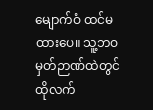မျောက်ဝံ ထင်မထားပေ။ သူ့ဘဝမှတ်ဉာဏ်ထဲတွင် ထိုလက်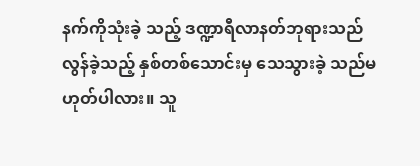နက်ကိုသုံးခဲ့ သည့် ဒဏ္ဍာရီလာနတ်ဘုရားသည် လွန်ခဲ့သည့် နှစ်တစ်သောင်းမှ သေသွားခဲ့ သည်မဟုတ်ပါလား။ သူ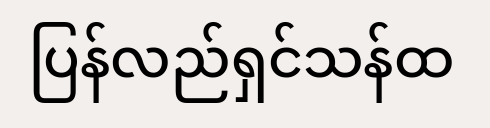ပြန်လည်ရှင်သန်ထ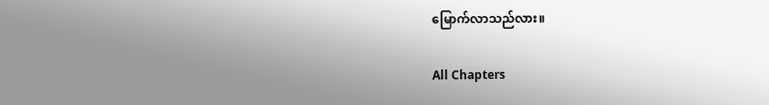မြောက်လာသည်လား။

All Chapters